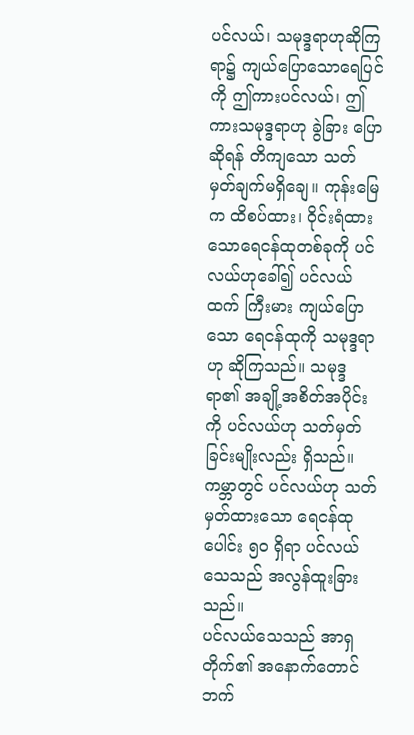ပင်လယ်၊ သမုဒ္ဒရာဟုဆိုကြရာ၌ ကျယ်ပြောသောရေပြင်ကို ဤကားပင်လယ်၊ ဤကားသမုဒ္ဒရာဟု ခွဲခြား ပြောဆိုရန် တိကျသော သတ်မှတ်ချက်မရှိချေ။ ကုန်းမြေက ထိစပ်ထား၊ ဝိုင်းရံထားသောရေငန်ထုတစ်ခုကို ပင်လယ်ဟုခေါ်၍ ပင်လယ်ထက် ကြီးမား ကျယ်ပြောသော ရေငန်ထုကို သမုဒ္ဒရာဟု ဆိုကြသည်။ သမုဒ္ဒရာ၏ အချို့အစိတ်အပိုင်းကို ပင်လယ်ဟု သတ်မှတ်ခြင်းမျိုးလည်း ရှိသည်။ ကမ္ဘာတွင် ပင်လယ်ဟု သတ်မှတ်ထားသော ရေငန်ထုပေါင်း ၅၀ ရှိရာ ပင်လယ်သေသည် အလွန်ထူးခြားသည်။
ပင်လယ်သေသည် အာရှတိုက်၏ အနောက်တောင်ဘက်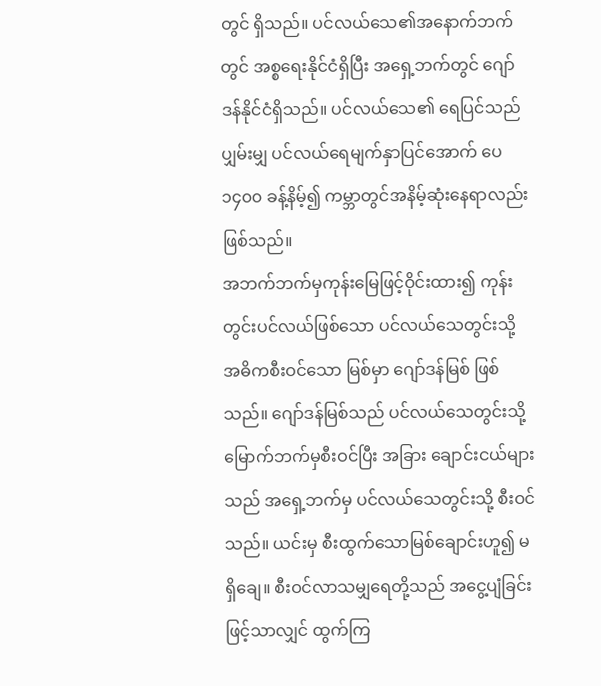တွင် ရှိသည်။ ပင်လယ်သေ၏အနောက်ဘက်တွင် အစ္စရေးနိုင်ငံရှိပြီး အရှေ့ဘက်တွင် ဂျော်ဒန်နိုင်ငံရှိသည်။ ပင်လယ်သေ၏ ရေပြင်သည် ပျှမ်းမျှ ပင်လယ်ရေမျက်နှာပြင်အောက် ပေ ၁၄၀၀ ခန့်နိမ့်၍ ကမ္ဘာတွင်အနိမ့်ဆုံးနေရာလည်း ဖြစ်သည်။
အဘက်ဘက်မှကုန်းမြေဖြင့်ဝိုင်းထား၍ ကုန်းတွင်းပင်လယ်ဖြစ်သော ပင်လယ်သေတွင်းသို့ အဓိကစီးဝင်သော မြစ်မှာ ဂျော်ဒန်မြစ် ဖြစ်သည်။ ဂျော်ဒန်မြစ်သည် ပင်လယ်သေတွင်းသို့ မြောက်ဘက်မှစီးဝင်ပြီး အခြား ချောင်းငယ်များသည် အရှေ့ဘက်မှ ပင်လယ်သေတွင်းသို့ စီးဝင်သည်။ ယင်းမှ စီးထွက်သောမြစ်ချောင်းဟူ၍ မရှိချေ။ စီးဝင်လာသမျှရေတို့သည် အငွေ့ပျံခြင်းဖြင့်သာလျှင် ထွက်ကြ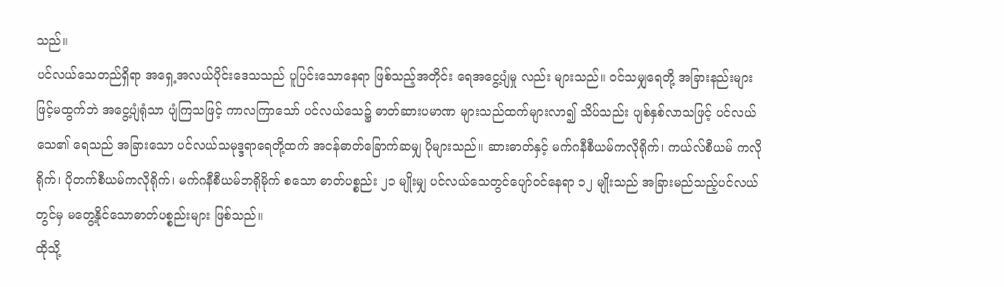သည်။
ပင်လယ်သေတည်ရှိရာ အရှေ့အလယ်ပိုင်းဒေသသည် ပူပြင်းသောနေရာ ဖြစ်သည့်အတိုင်း ရေအငွေ့ပျံမှု လည်း များသည်။ ဝင်သမျှရေတို့ အခြားနည်းများဖြင့်မထွက်ဘဲ အငွေ့ပျံရုံသာ ပျံကြသဖြင့် ကာလကြာသော် ပင်လယ်သေ၌ ဓာတ်ဆားပမာဏ များသည်ထက်များလာ၍ သိပ်သည်း ပျစ်နှစ်လာသဖြင့် ပင်လယ်သေ၏ ရေသည် အခြားသော ပင်လယ်သမုဒ္ဒရာရေတို့ထက် အငန်ဓာတ်ခြောက်ဆမျှ ပိုများသည်။ ဆားဓာတ်နှင့် မက်ဂနီစီယမ်ကလိုရိုက်၊ ကယ်လ်စီယမ် ကလိုရိုက်၊ ပိုတက်စီယမ်ကလိုရိုက်၊ မက်ဂနီစီယမ်ဘရိုမိုက် စသော ဓာတ်ပစ္စည်း ၂၁ မျိုးမျှ ပင်လယ်သေတွင်ပျော်ဝင်နေရာ ၁၂ မျိုးသည် အခြားမည်သည့်ပင်လယ်တွင်မှ မတွေ့နိုင်သောဓာတ်ပစ္စည်းများ ဖြစ်သည်။
ထိုသို့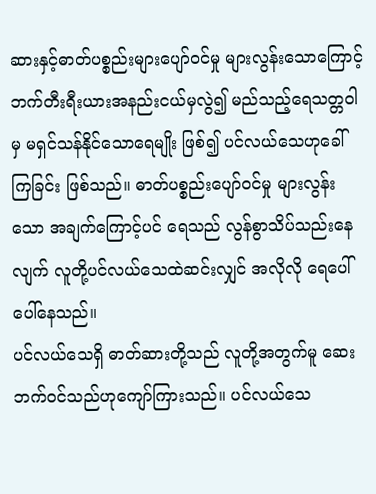ဆားနှင့်ဓာတ်ပစ္စည်းများပျော်ဝင်မှု များလွန်းသောကြောင့် ဘက်တီးရီးယားအနည်းငယ်မှလွဲ၍ မည်သည့်ရေသတ္တဝါမှ မရှင်သန်နိုင်သောရေမျိုး ဖြစ်၍ ပင်လယ်သေဟုခေါ်ကြခြင်း ဖြစ်သည်။ ဓာတ်ပစ္စည်းပျော်ဝင်မှု များလွန်းသော အချက်ကြောင့်ပင် ရေသည် လွန်စွာသိပ်သည်းနေလျက် လူတို့ပင်လယ်သေထဲဆင်းလျှင် အလိုလို ရေပေါ် ပေါ်နေသည်။
ပင်လယ်သေရှိ ဓာတ်ဆားတို့သည် လူတို့အတွက်မူ ဆေးဘက်ဝင်သည်ဟုကျော်ကြားသည်။ ပင်လယ်သေ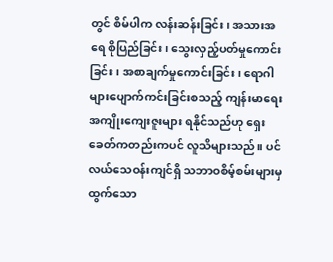တွင် စိမ်ပါက လန်းဆန်းခြင်း၊ အသားအရေ စိုပြည်ခြင်း၊ သွေးလှည့်ပတ်မှုကောင်းခြင်း၊ အစာချက်မှုကောင်းခြင်း၊ ရောဂါများပျောက်ကင်းခြင်းစသည့် ကျန်းမာရေးအကျိုးကျေးဇူးများ ရနိုင်သည်ဟု ရှေးခေတ်ကတည်းကပင် လူသိများသည်။ ပင်လယ်သေဝန်းကျင်ရှိ သဘာဝစိမ့်စမ်းများမှ ထွက်သော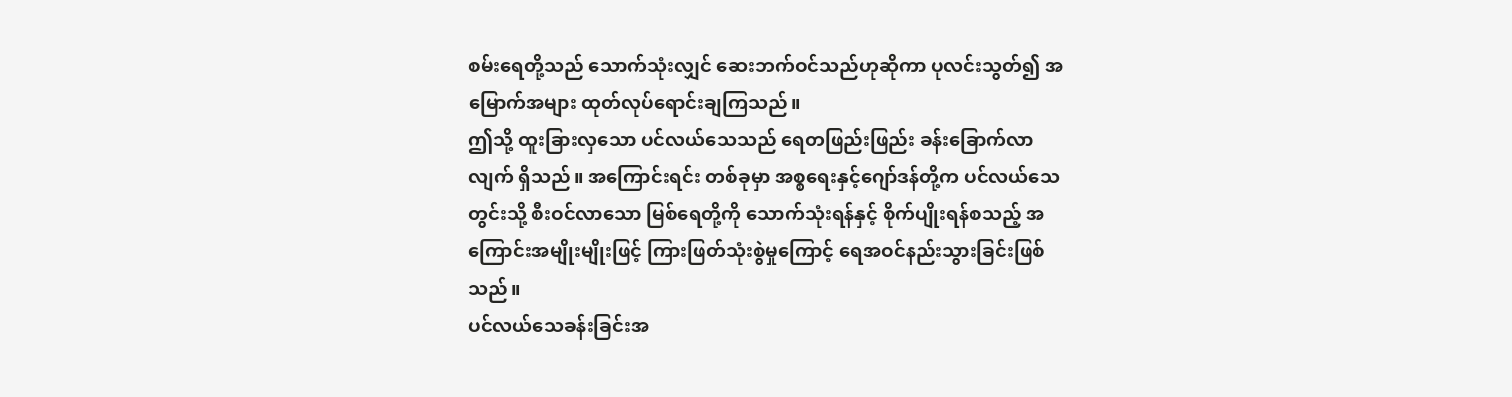စမ်းရေတို့သည် သောက်သုံးလျှင် ဆေးဘက်ဝင်သည်ဟုဆိုကာ ပုလင်းသွတ်၍ အမြောက်အများ ထုတ်လုပ်ရောင်းချကြသည်။
ဤသို့ ထူးခြားလှသော ပင်လယ်သေသည် ရေတဖြည်းဖြည်း ခန်းခြောက်လာလျက် ရှိသည်။ အကြောင်းရင်း တစ်ခုမှာ အစ္စရေးနှင့်ဂျော်ဒန်တို့က ပင်လယ်သေတွင်းသို့ စီးဝင်လာသော မြစ်ရေတို့ကို သောက်သုံးရန်နှင့် စိုက်ပျိုးရန်စသည့် အကြောင်းအမျိုးမျိုးဖြင့် ကြားဖြတ်သုံးစွဲမှုကြောင့် ရေအဝင်နည်းသွားခြင်းဖြစ်သည်။
ပင်လယ်သေခန်းခြင်းအ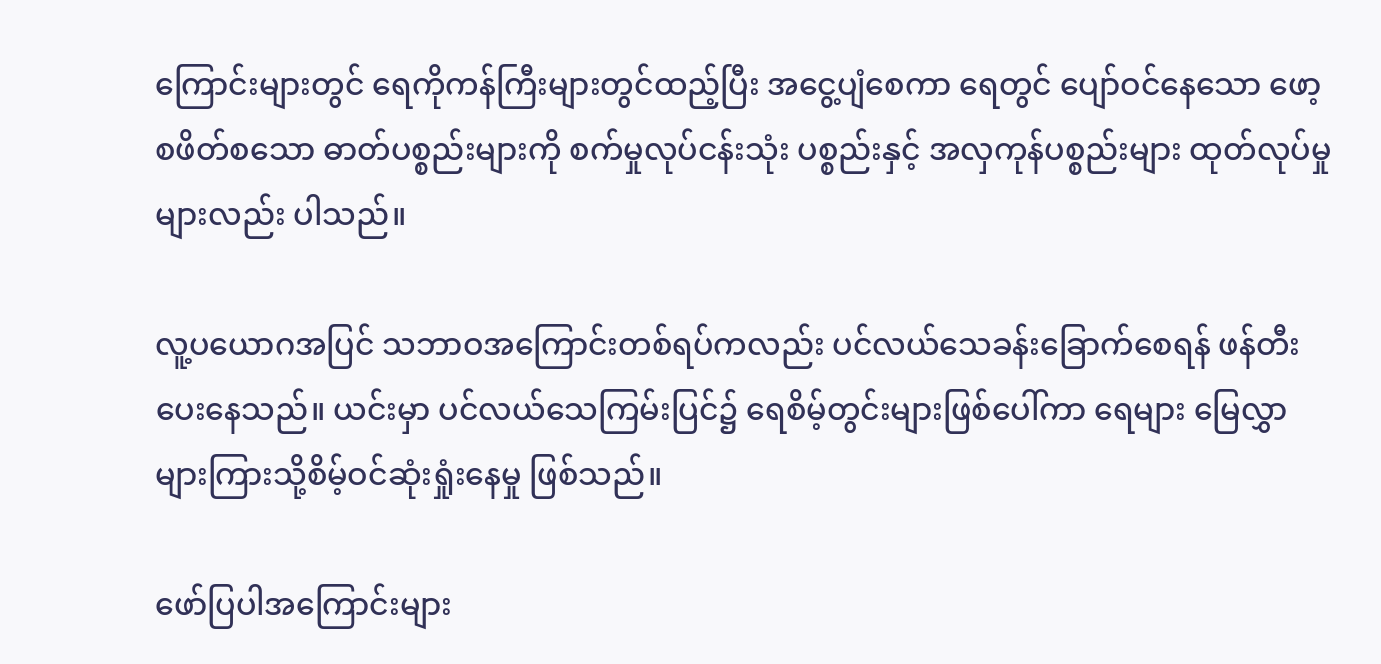ကြောင်းများတွင် ရေကိုကန်ကြီးများတွင်ထည့်ပြီး အငွေ့ပျံစေကာ ရေတွင် ပျော်ဝင်နေသော ဖော့စဖိတ်စသော ဓာတ်ပစ္စည်းများကို စက်မှုလုပ်ငန်းသုံး ပစ္စည်းနှင့် အလှကုန်ပစ္စည်းများ ထုတ်လုပ်မှုများလည်း ပါသည်။

လူ့ပယောဂအပြင် သဘာဝအကြောင်းတစ်ရပ်ကလည်း ပင်လယ်သေခန်းခြောက်စေရန် ဖန်တီးပေးနေသည်။ ယင်းမှာ ပင်လယ်သေကြမ်းပြင်၌ ရေစိမ့်တွင်းများဖြစ်ပေါ်ကာ ရေများ မြေလွှာများကြားသို့စိမ့်ဝင်ဆုံးရှုံးနေမှု ဖြစ်သည်။

ဖော်ပြပါအကြောင်းများ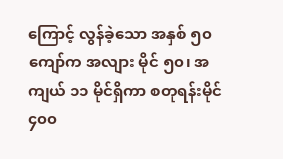ကြောင့် လွန်ခဲ့သော အနှစ် ၅၀ ကျော်က အလျား မိုင် ၅၀၊ အကျယ် ၁၁ မိုင်ရှိကာ စတုရန်းမိုင် ၄၀၀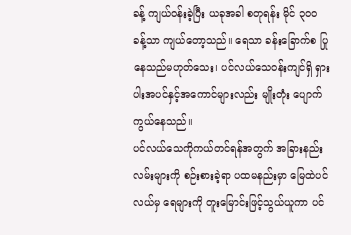ခန့် ကျယ်ဝန်းခဲ့ပြီး ယခုအခါ စတုရန်း မိုင် ၃၀၀ ခန့်သာ ကျယ်တော့သည်။ ရေသာ ခန်းခြောက်စ ပြုနေသည်မဟုတ်သေး၊ ပင်လယ်သေဝန်းကျင်ရှိ ရှားပါးအပင်နှင့်အကောင်များလည်း မျိုးတုံး ပျောက်ကွယ်နေသည်။
ပင်လယ်သေကိုကယ်တင်ရန်အတွက် အခြားနည်းလမ်းများကို စဉ်းစားခဲ့ရာ ပထမနည်းမှာ မြေထဲပင်လယ်မှ ရေများကို တူးမြောင်းဖြင့်သွယ်ယူကာ ပင်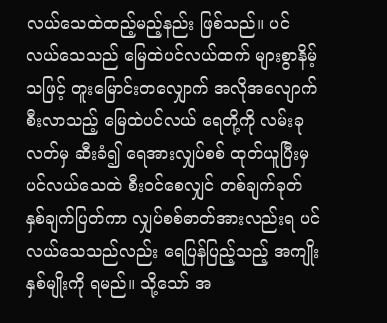လယ်သေထဲထည့်မည့်နည်း ဖြစ်သည်။ ပင်လယ်သေသည် မြေထဲပင်လယ်ထက် များစွာနိမ့်သဖြင့် တူးမြောင်းတလျှောက် အလိုအလျောက် စီးလာသည့် မြေထဲပင်လယ် ရေတို့ကို လမ်းခုလတ်မှ ဆီးခံ၍ ရေအားလျှပ်စစ် ထုတ်ယူပြီးမှ ပင်လယ်သေထဲ စီးဝင်စေလျှင် တစ်ချက်ခုတ် နှစ်ချက်ပြတ်ကာ လျှပ်စစ်ဓာတ်အားလည်းရ ပင်လယ်သေသည်လည်း ရေပြန်ပြည့်သည့် အကျိုးနှစ်မျိုးကို ရမည်။ သို့သော် အ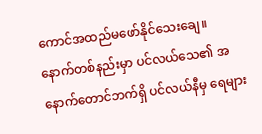ကောင်အထည်မဖော်နိုင်သေးချေ။
နောက်တစ်နည်းမှာ ပင်လယ်သေ၏ အနောက်တောင်ဘက်ရှိ ပင်လယ်နီမှ ရေများ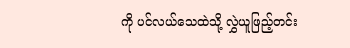ကို ပင်လယ်သေထဲသို့ လွှဲယူဖြည့်တင်း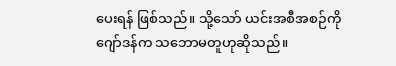ပေးရန် ဖြစ်သည်။ သို့သော် ယင်းအစီအစဉ်ကို ဂျော်ဒန်က သဘောမတူဟုဆိုသည်။